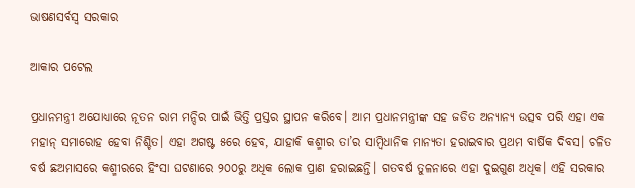ଭାଷଣସର୍ବସ୍ବ ସରକାର

ଆକାର ପଟେଲ

ପ୍ରଧାନମନ୍ତ୍ରୀ ଅଯୋଧ୍ୟାରେ ନୂତନ ରାମ ମନ୍ଦିର ପାଇଁ ଭିତ୍ତି ପ୍ରସ୍ତର ସ୍ଥାପନ କରିବେ। ଆମ ପ୍ରଧାନମନ୍ତ୍ରୀଙ୍କ ସହ ଜଡିତ ଅନ୍ୟାନ୍ୟ ଉତ୍ସବ ପରି ଏହା ଏକ ମହାନ୍‌ ସମାରୋହ ହେବା ନିଶ୍ଚିତ। ଏହା ଅଗଷ୍ଟ ୫ରେ ହେବ, ଯାହାକି କଶ୍ମୀର ତା’ର ସାମ୍ବିଧାନିକ ମାନ୍ୟତା ହରାଇବାର ପ୍ରଥମ ବାର୍ଷିକ ଦିବସ। ଚଳିତ ବର୍ଷ ଛଅମାସରେ କଶ୍ମୀରରେ ହିଂସା ଘଟଣାରେ ୨୦୦ରୁ ଅଧିକ ଲୋକ ପ୍ରାଣ ହରାଇଛନ୍ତି। ଗତବର୍ଷ ତୁଳନାରେ ଏହା ଦୁଇଗୁଣ ଅଧିକ। ଏହି ସରକାର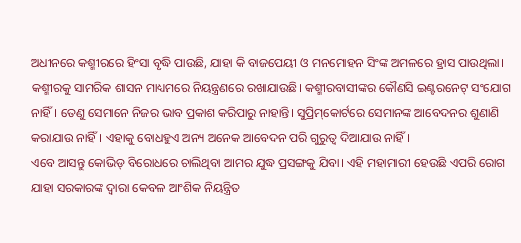ଅଧୀନରେ କଶ୍ମୀରରେ ହିଂସା ବୃଦ୍ଧି ପାଉଛି, ଯାହା କି ବାଜପେୟୀ ଓ ମନମୋହନ ସିଂଙ୍କ ଅମଳରେ ହ୍ରାସ ପାଉଥିଲା। କଶ୍ମୀରକୁ ସାମରିକ ଶାସନ ମାଧ୍ୟମରେ ନିୟନ୍ତ୍ରଣରେ ରଖାଯାଉଛି। କଶ୍ମୀରବାସୀଙ୍କର କୌଣସି ଇଣ୍ଟରନେଟ୍‌ ସଂଯୋଗ ନାହିଁ। ତେଣୁ ସେମାନେ ନିଜର ଭାବ ପ୍ରକାଶ କରିପାରୁ ନାହାନ୍ତି। ସୁପ୍ରିମ୍‌କୋର୍ଟରେ ସେମାନଙ୍କ ଆବେଦନର ଶୁଣାଣି କରାଯାଉ ନାହିଁ। ଏହାକୁ ବୋଧହୁଏ ଅନ୍ୟ ଅନେକ ଆବେଦନ ପରି ଗୁରୁତ୍ୱ ଦିଆଯାଉ ନାହିଁ।
ଏବେ ଆସନ୍ତୁ କୋଭିଡ୍‌ ବିରୋଧରେ ଚାଲିଥିବା ଆମର ଯୁଦ୍ଧ ପ୍ରସଙ୍ଗକୁ ଯିବା। ଏହି ମହାମାରୀ ହେଉଛି ଏପରି ରୋଗ ଯାହା ସରକାରଙ୍କ ଦ୍ୱାରା କେବଳ ଆଂଶିକ ନିୟନ୍ତ୍ରିତ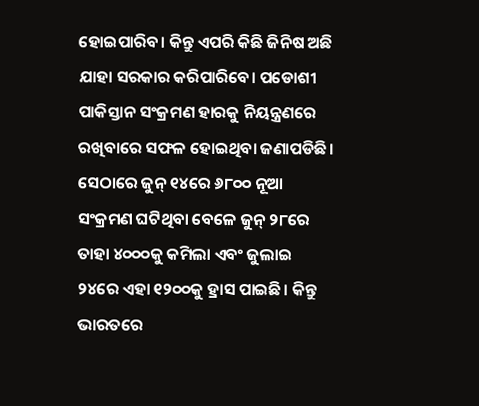ହୋଇପାରିବ। କିନ୍ତୁ ଏପରି କିଛି ଜିନିଷ ଅଛି ଯାହା ସରକାର କରିପାରିବେ। ପଡୋଶୀ ପାକିସ୍ତାନ ସଂକ୍ରମଣ ହାରକୁ ନିୟନ୍ତ୍ରଣରେ ରଖିବାରେ ସଫଳ ହୋଇଥିବା ଜଣାପଡିଛି। ସେଠାରେ ଜୁନ୍‌ ୧୪ରେ ୬୮୦୦ ନୂଆ ସଂକ୍ରମଣ ଘଟିଥିବା ବେଳେ ଜୁନ୍‌ ୨୮ରେ ତାହା ୪୦୦୦କୁ କମିଲା ଏବଂ ଜୁଲାଇ ୨୪ରେ ଏହା ୧୨୦୦କୁ ହ୍ରାସ ପାଇଛି। କିନ୍ତୁ ଭାରତରେ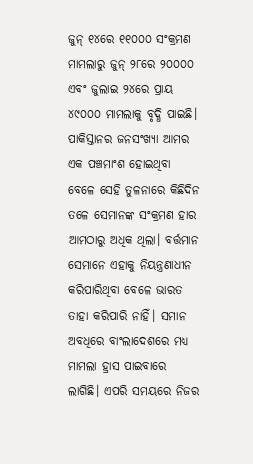ଜୁନ୍‌ ୧୪ରେ ୧୧୦୦୦ ସଂକ୍ରମଣ ମାମଲାରୁ ଜୁନ୍‌ ୨୮ରେ ୨୦୦୦୦ ଏବଂ ଜୁଲାଇ ୨୪ରେ ପ୍ରାୟ ୪୯୦୦୦ ମାମଲାକୁ ବୃଦ୍ଧି ପାଇଛି। ପାକିସ୍ତାନର ଜନସଂଖ୍ୟା ଆମର ଏକ ପଞ୍ଚମାଂଶ ହୋଇଥିବା ବେଳେ ସେହି ତୁଳନାରେ କିଛିଦିନ ତଳେ ସେମାନଙ୍କ ସଂକ୍ରମଣ ହାର ଆମଠାରୁ ଅଧିକ ଥିଲା। ବର୍ତ୍ତମାନ ସେମାନେ ଏହାକୁ ନିୟନ୍ତ୍ରଣାଧୀନ କରିପାରିଥିବା ବେଳେ ଭାରତ ତାହା କରିପାରି ନାହିଁ। ସମାନ ଅବଧିରେ ବାଂଲାଦେଶରେ ମଧ୍ୟ ମାମଲା ହ୍ରାସ ପାଇବାରେ ଲାଗିଛି। ଏପରି ସମୟରେ ନିଜର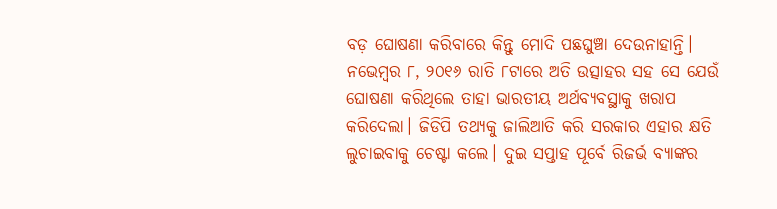ବଡ଼ ଘୋଷଣା କରିବାରେ କିନ୍ତୁ ମୋଦି ପଛଘୁଞ୍ଚା ଦେଉନାହାନ୍ତି।
ନଭେମ୍ବର ୮, ୨୦୧୬ ରାତି ୮ଟାରେ ଅତି ଉତ୍ସାହର ସହ ସେ ଯେଉଁ ଘୋଷଣା କରିଥିଲେ ତାହା ଭାରତୀୟ ଅର୍ଥବ୍ୟବସ୍ଥାକୁ ଖରାପ କରିଦେଲା। ଜିଡିପି ତଥ୍ୟକୁ ଜାଲିଆତି କରି ସରକାର ଏହାର କ୍ଷତି ଲୁଚାଇବାକୁ ଚେଷ୍ଟା କଲେ। ଦୁଇ ସପ୍ତାହ ପୂର୍ବେ ରିଜର୍ଭ ବ୍ୟାଙ୍କର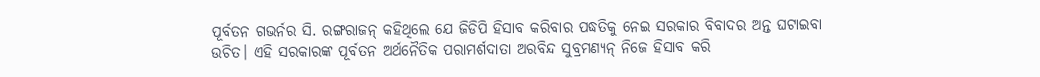ପୂର୍ବତନ ଗଭର୍ନର ସି. ରଙ୍ଗରାଜନ୍‌ କହିଥିଲେ ଯେ ଜିଡିପି ହିସାବ କରିବାର ପଦ୍ଧତିକୁ ନେଇ ସରକାର ବିବାଦର ଅନ୍ତ ଘଟାଇବା ଉଚିତ। ଏହି ସରକାରଙ୍କ ପୂର୍ବତନ ଅର୍ଥନୈତିକ ପରାମର୍ଶଦାତା ଅରବିନ୍ଦ ସୁବ୍ରମଣ୍ୟନ୍‌ ନିଜେ ହିସାବ କରି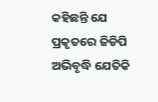କହିଛନ୍ତି ଯେ ପ୍ରକୃତରେ ଜିଡିପି ଅଭିବୃଦ୍ଧି ଯେତିକି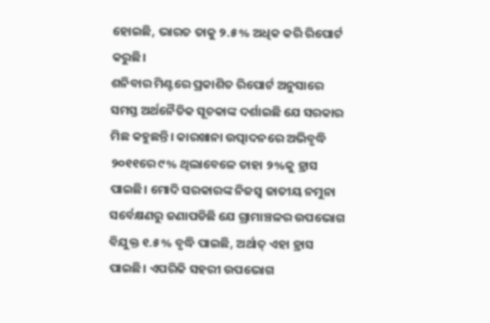ହୋଇଛି, ଭାରତ ତାକୁ ୨.୫% ଅଧିକ କରି ରିପୋର୍ଟ କରୁଛି।
ଶନିବାର ମିଣ୍ଟରେ ପ୍ରକାଶିତ ରିପୋର୍ଟ ଅନୁସାରେ ସମସ୍ତ ଅର୍ଥନୈତିକ ସୂଚକାଙ୍କ ଦର୍ଶାଇଛି ଯେ ସରକାର ମିଛ କହୁଛନ୍ତି। କାରଖାନା ଉତ୍ପାଦନରେ ଅଭିବୃଦ୍ଧି ୨୦୧୧ରେ ୯% ଥିଲାବେଳେ ତାହା ୨%କୁ ହ୍ରାସ ପାଇଛି। ମୋଦି ସରକାରଙ୍କ ନିଜସ୍ବ ଜାତୀୟ ନମୁନା ସର୍ବେକ୍ଷଣରୁ ଜଣାପଡିଛି ଯେ ଗ୍ରାମାଞ୍ଚଳର ଉପଭୋଗ ବିଯୁକ୍ତ ୧.୫% ବୃଦ୍ଧି ପାଇଛି, ଅର୍ଥାତ୍‌ ଏହା ହ୍ରାସ ପାଇଛି। ଏପରିକି ସହରୀ ଉପଭୋଗ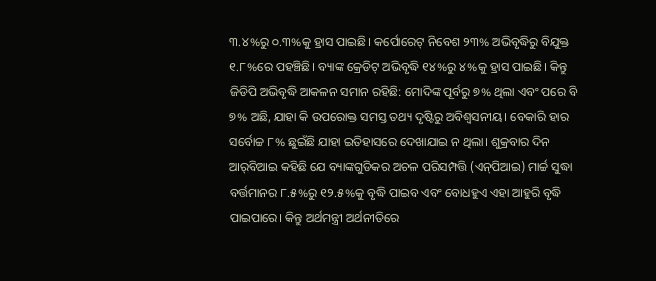୩.୪%ରୁ ୦.୩%କୁ ହ୍ରାସ ପାଇଛି। କର୍ପୋରେଟ୍‌ ନିବେଶ ୨୩% ଅଭିବୃଦ୍ଧିରୁ ବିଯୁକ୍ତ ୧.୮%ରେ ପହଞ୍ଚିଛି। ବ୍ୟାଙ୍କ କ୍ରେଡିଟ୍‌ ଅଭିବୃଦ୍ଧି ୧୪%ରୁ ୪%କୁ ହ୍ରାସ ପାଇଛି। କିନ୍ତୁ ଜିଡିପି ଅଭିବୃଦ୍ଧି ଆକଳନ ସମାନ ରହିଛି: ମୋଦିଙ୍କ ପୂର୍ବରୁ ୭% ଥିଲା ଏବଂ ପରେ ବି ୭% ଅଛି, ଯାହା କି ଉପରୋକ୍ତ ସମସ୍ତ ତଥ୍ୟ ଦୃଷ୍ଟିରୁ ଅବିଶ୍ୱସନୀୟ। ବେକାରି ହାର ସର୍ବୋଚ୍ଚ ୮% ଛୁଇଁଛି ଯାହା ଇତିହାସରେ ଦେଖାଯାଇ ନ ଥିଲା। ଶୁକ୍ରବାର ଦିନ ଆର୍‌ବିଆଇ କହିଛି ଯେ ବ୍ୟାଙ୍କଗୁଡିକର ଅଚଳ ପରିସମ୍ପତ୍ତି (ଏନ୍‌ପିଆଇ) ମାର୍ଚ୍ଚ ସୁଦ୍ଧା ବର୍ତ୍ତମାନର ୮.୫%ରୁ ୧୨.୫%କୁ ବୃଦ୍ଧି ପାଇବ ଏବଂ ବୋଧହୁଏ ଏହା ଆହୁରି ବୃଦ୍ଧି ପାଇପାରେ। କିନ୍ତୁ ଅର୍ଥମନ୍ତ୍ରୀ ଅର୍ଥନୀତିରେ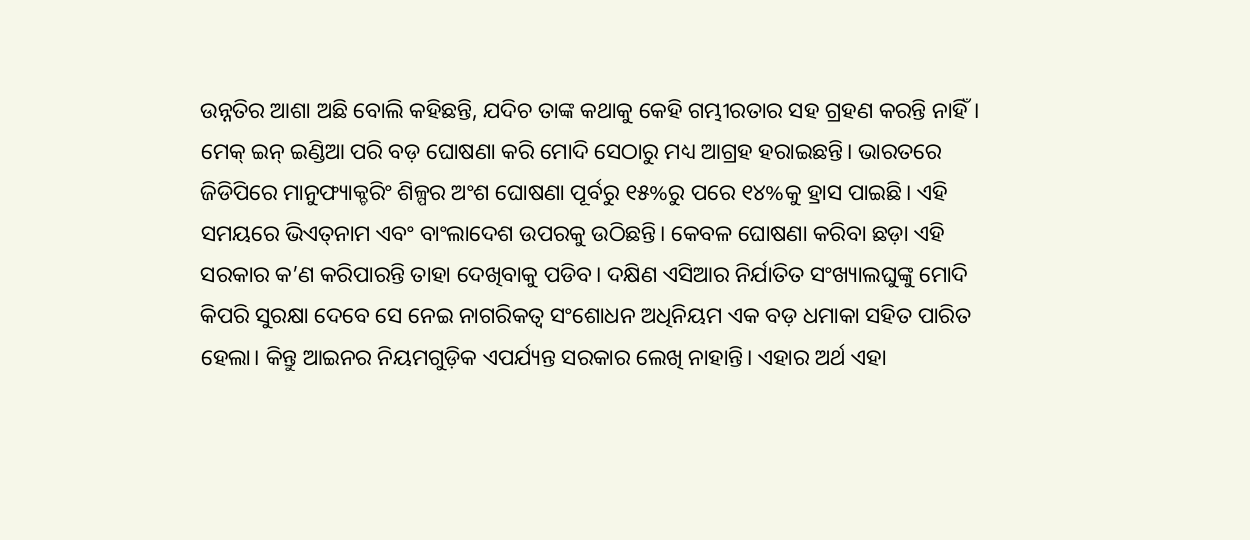ଉନ୍ନତିର ଆଶା ଅଛି ବୋଲି କହିଛନ୍ତି, ଯଦିଚ ତାଙ୍କ କଥାକୁ କେହି ଗମ୍ଭୀରତାର ସହ ଗ୍ରହଣ କରନ୍ତି ନାହିଁ।
ମେକ୍‌ ଇନ୍‌ ଇଣ୍ଡିଆ ପରି ବଡ଼ ଘୋଷଣା କରି ମୋଦି ସେଠାରୁ ମଧ୍ୟ ଆଗ୍ରହ ହରାଇଛନ୍ତି। ଭାରତରେ ଜିଡିପିରେ ମାନୁଫ୍ୟାକ୍ଚରିଂ ଶିଳ୍ପର ଅଂଶ ଘୋଷଣା ପୂର୍ବରୁ ୧୫%ରୁ ପରେ ୧୪%କୁ ହ୍ରାସ ପାଇଛି। ଏହି ସମୟରେ ଭିଏତ୍‌ନାମ ଏବଂ ବାଂଲାଦେଶ ଉପରକୁ ଉଠିଛନ୍ତି। କେବଳ ଘୋଷଣା କରିବା ଛଡ଼ା ଏହି ସରକାର କ’ଣ କରିପାରନ୍ତି ତାହା ଦେଖିବାକୁ ପଡିବ। ଦକ୍ଷିଣ ଏସିଆର ନିର୍ଯାତିତ ସଂଖ୍ୟାଲଘୁଙ୍କୁ ମୋଦି କିପରି ସୁରକ୍ଷା ଦେବେ ସେ ନେଇ ନାଗରିକତ୍ୱ ସଂଶୋଧନ ଅଧିନିୟମ ଏକ ବଡ଼ ଧମାକା ସହିତ ପାରିତ ହେଲା। କିନ୍ତୁ ଆଇନର ନିୟମଗୁଡ଼ିକ ଏପର୍ଯ୍ୟନ୍ତ ସରକାର ଲେଖି ନାହାନ୍ତି। ଏହାର ଅର୍ଥ ଏହା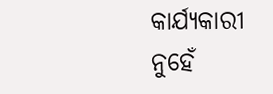କାର୍ଯ୍ୟକାରୀ ନୁହେଁ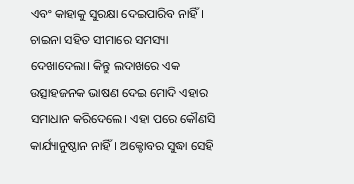ଏବଂ କାହାକୁ ସୁରକ୍ଷା ଦେଇପାରିବ ନାହିଁ। ଚାଇନା ସହିତ ସୀମାରେ ସମସ୍ୟା ଦେଖାଦେଲା। କିନ୍ତୁ ଲଦାଖରେ ଏକ ଉତ୍ସାହଜନକ ଭାଷଣ ଦେଇ ମୋଦି ଏହାର ସମାଧାନ କରିଦେଲେ। ଏହା ପରେ କୌଣସି କାର୍ଯ୍ୟାନୁଷ୍ଠାନ ନାହିଁ। ଅକ୍ଟୋବର ସୁଦ୍ଧା ସେହି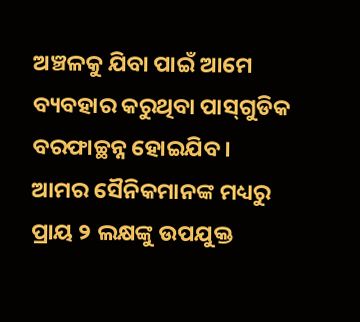ଅଞ୍ଚଳକୁ ଯିବା ପାଇଁ ଆମେ ବ୍ୟବହାର କରୁଥିବା ପାସ୍‌ଗୁଡିକ ବରଫାଚ୍ଛନ୍ନ ହୋଇଯିବ। ଆମର ସୈନିକମାନଙ୍କ ମଧ୍ୟରୁ ପ୍ରାୟ ୨ ଲକ୍ଷଙ୍କୁ ଉପଯୁକ୍ତ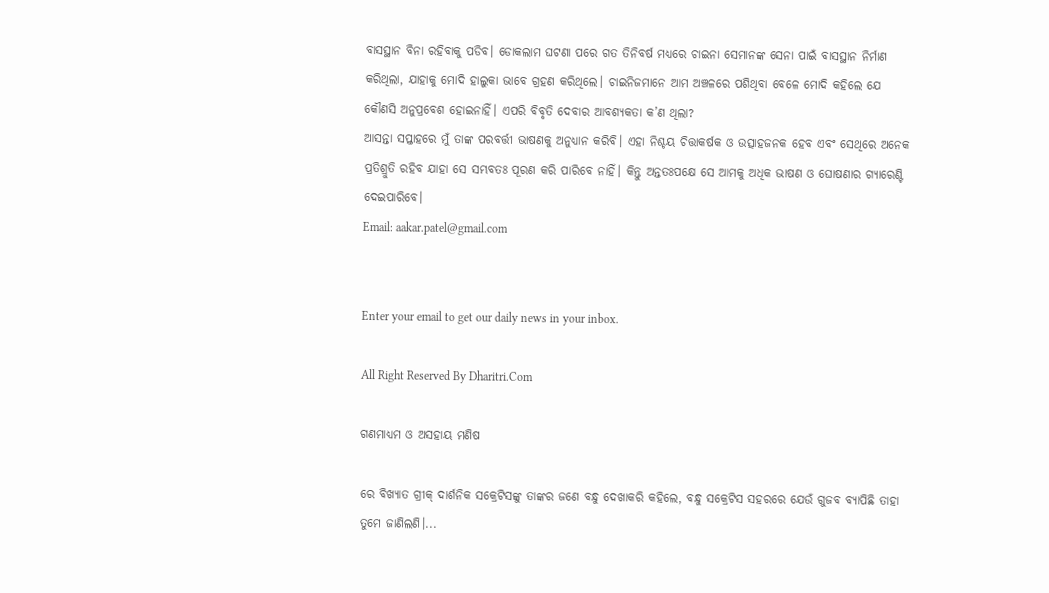ବାସସ୍ଥାନ ବିନା ରହିବାକୁ ପଡିବ। ଡୋକଲାମ ଘଟଣା ପରେ ଗତ ତିନିବର୍ଷ ମଧ୍ୟରେ ଚାଇନା ସେମାନଙ୍କ ସେନା ପାଇଁ ବାସସ୍ଥାନ ନିର୍ମାଣ କରିଥିଲା, ଯାହାକୁ ମୋଦି ହାଲୁକା ଭାବେ ଗ୍ରହଣ କରିଥିଲେ। ଚାଇନିଜମାନେ ଆମ ଅଞ୍ଚଳରେ ପଶିଥିବା ବେଳେ ମୋଦି କହିଲେ ଯେ କୌଣସି ଅନୁପ୍ରବେଶ ହୋଇନାହିଁ। ଏପରି ବିବୃତି ଦେବାର ଆବଶ୍ୟକତା କ’ଣ ଥିଲା?
ଆସନ୍ତା ସପ୍ତାହରେ ମୁଁ ତାଙ୍କ ପରବର୍ତ୍ତୀ ଭାଷଣକୁ ଅନୁଧ୍ୟାନ କରିବି। ଏହା ନିଶ୍ଚୟ ଚିତ୍ତାକର୍ଷକ ଓ ଉତ୍ସାହଜନକ ହେବ ଏବଂ ସେଥିରେ ଅନେକ ପ୍ରତିଶ୍ରୁତି ରହିବ ଯାହା ସେ ସମ୍ଭବତଃ ପୂରଣ କରି ପାରିବେ ନାହିଁ। କିନ୍ତୁ ଅନ୍ତତଃପକ୍ଷେ ସେ ଆମକୁ ଅଧିକ ଭାଷଣ ଓ ଘୋଷଣାର ଗ୍ୟାରେଣ୍ଟି ଦେଇପାରିବେ।
Email: aakar.patel@gmail.com


Enter your email to get our daily news in your inbox.

All Right Reserved By Dharitri.Com

ଗଣମାଧ୍ୟମ ଓ ଅସହାୟ ମଣିଷ

ରେ ବିଖ୍ୟାତ ଗ୍ରୀକ୍‌ ଦାର୍ଶନିକ ସକ୍ରେଟିସଙ୍କୁ ତାଙ୍କର ଜଣେ ବନ୍ଧୁ ଦେଖାକରି କହିଲେ, ବନ୍ଧୁ ସକ୍ରେଟିସ ସହରରେ ଯେଉଁ ଗୁଜବ ବ୍ୟାପିଛି ତାହା ତୁମେ ଜାଣିଲଣି।...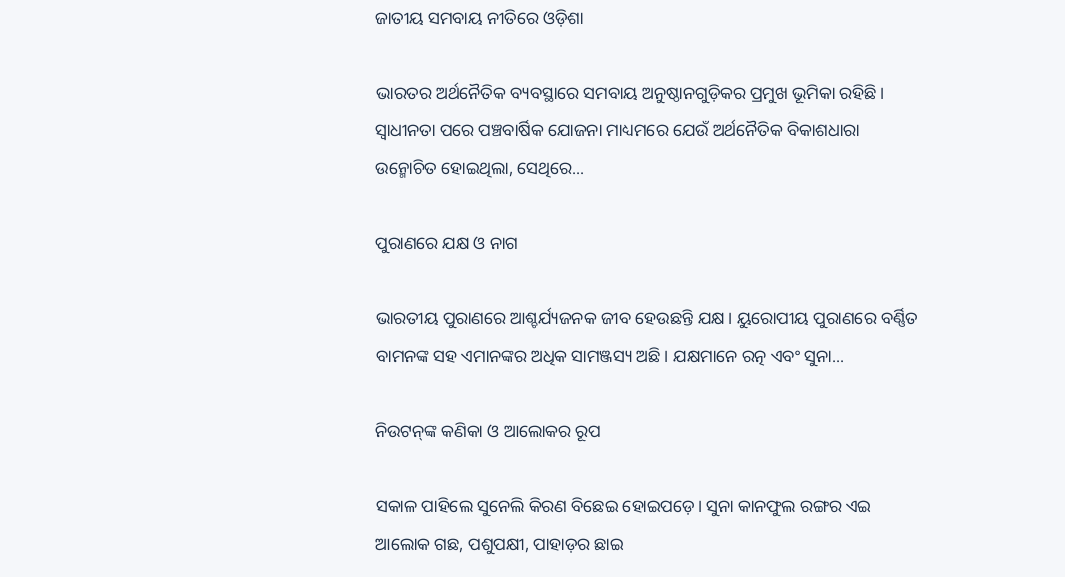ଜାତୀୟ ସମବାୟ ନୀତିରେ ଓଡ଼ିଶା

ଭାରତର ଅର୍ଥନୈତିକ ବ୍ୟବସ୍ଥାରେ ସମବାୟ ଅନୁଷ୍ଠାନଗୁଡ଼ିକର ପ୍ରମୁଖ ଭୂମିକା ରହିଛି। ସ୍ବାଧୀନତା ପରେ ପଞ୍ଚବାର୍ଷିକ ଯୋଜନା ମାଧ୍ୟମରେ ଯେଉଁ ଅର୍ଥନୈତିକ ବିକାଶଧାରା ଉନ୍ମୋଚିତ ହୋଇଥିଲା, ସେଥିରେ...

ପୁରାଣରେ ଯକ୍ଷ ଓ ନାଗ

ଭାରତୀୟ ପୁରାଣରେ ଆଶ୍ଚର୍ଯ୍ୟଜନକ ଜୀବ ହେଉଛନ୍ତି ଯକ୍ଷ। ୟୁରୋପୀୟ ପୁରାଣରେ ବର୍ଣ୍ଣିତ ବାମନଙ୍କ ସହ ଏମାନଙ୍କର ଅଧିକ ସାମଞ୍ଜସ୍ୟ ଅଛି। ଯକ୍ଷମାନେ ରତ୍ନ ଏବଂ ସୁନା...

ନିଉଟନ୍‌ଙ୍କ କଣିକା ଓ ଆଲୋକର ରୂପ

ସକାଳ ପାହିଲେ ସୁନେଲି କିରଣ ବିଛେଇ ହୋଇପଡ଼େ। ସୁନା କାନଫୁଲ ରଙ୍ଗର ଏଇ ଆଲୋକ ଗଛ, ପଶୁପକ୍ଷୀ, ପାହାଡ଼ର ଛାଇ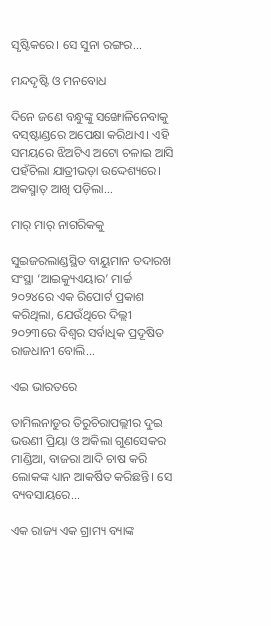ସୃଷ୍ଟିକରେ। ସେ ସୁନା ରଙ୍ଗର...

ମନ୍ଦଦୃଷ୍ଟି ଓ ମନବୋଧ

ଦିନେ ଜଣେ ବନ୍ଧୁଙ୍କୁ ସଙ୍ଖୋଳିନେବାକୁ ବସ୍‌ଷ୍ଟାଣ୍ଡରେ ଅପେକ୍ଷା କରିଥାଏ। ଏହି ସମୟରେ ଝିଅଟିଏ ଅଟୋ ଚଳାଇ ଆସି ପହଁଚିଲା ଯାତ୍ରୀଭଡ଼ା ଉଦ୍ଦେଶ୍ୟରେ। ଅକସ୍ମାତ୍‌ ଆଖି ପଡ଼ିଲା...

ମାର୍‌ ମାର୍‌ ନାଗରିକକୁ

ସୁଇଜରଲାଣ୍ଡସ୍ଥିତ ବାୟୁମାନ ତଦାରଖ ସଂସ୍ଥା ‘ଆଇକ୍ୟୁଏୟାର’ ମାର୍ଚ୍ଚ ୨୦୨୪ରେ ଏକ ରିପୋର୍ଟ ପ୍ରକାଶ କରିଥିଲା, ଯେଉଁଥିରେ ଦିଲ୍ଲୀ ୨୦୨୩ରେ ବିଶ୍ୱର ସର୍ବାଧିକ ପ୍ରଦୂଷିତ ରାଜଧାନୀ ବୋଲି...

ଏଇ ଭାରତରେ

ତାମିଲନାଡୁର ତିରୁଚିରାପଲ୍ଲୀର ଦୁଇ ଭଉଣୀ ପ୍ରିୟା ଓ ଅକିଲା ଗୁଣସେକର ମାଣ୍ଡିଆ, ବାଜରା ଆଦି ଚାଷ କରି ଲୋକଙ୍କ ଧ୍ୟାନ ଆକର୍ଷିତ କରିଛନ୍ତି। ସେ ବ୍ୟବସାୟରେ...

ଏକ ରାଜ୍ୟ ଏକ ଗ୍ରାମ୍ୟ ବ୍ୟାଙ୍କ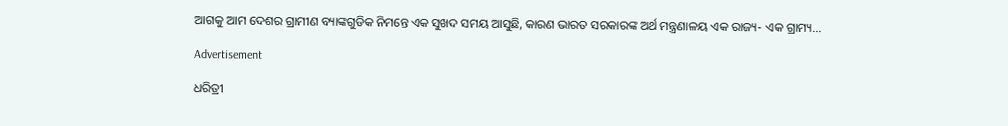ଆଗକୁ ଆମ ଦେଶର ଗ୍ରାମୀଣ ବ୍ୟାଙ୍କଗୁଡିକ ନିମନ୍ତେ ଏକ ସୁଖଦ ସମୟ ଆସୁଛି, କାରଣ ଭାରତ ସରକାରଙ୍କ ଅର୍ଥ ମନ୍ତ୍ରଣାଳୟ ଏକ ରାଜ୍ୟ- ଏକ ଗ୍ରାମ୍ୟ...

Advertisement

ଧରିତ୍ରୀ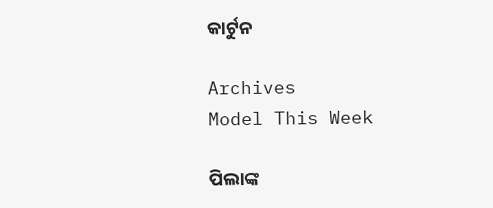କାର୍ଟୁନ

Archives
Model This Week

ପିଲାଙ୍କ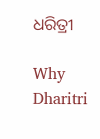ଧରିତ୍ରୀ

Why Dharitri